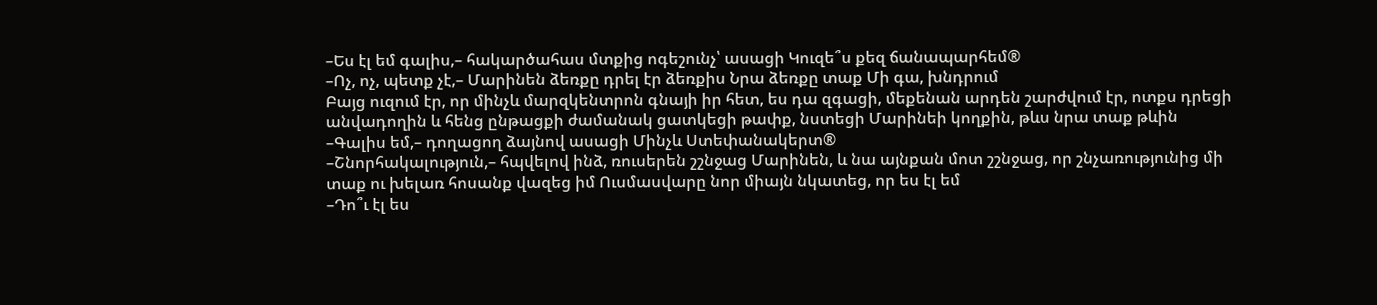–Ես էլ եմ գալիս,– հակարծահաս մտքից ոգեշունչ՝ ասացի Կուզե՞ս քեզ ճանապարհեմ®
–Ոչ, ոչ, պետք չէ,– Մարինեն ձեռքը դրել էր ձեռքիս Նրա ձեռքը տաք Մի գա, խնդրում
Բայց ուզում էր, որ մինչև մարզկենտրոն գնայի իր հետ, ես դա զգացի, մեքենան արդեն շարժվում էր, ոտքս դրեցի անվադողին և հենց ընթացքի ժամանակ ցատկեցի թափք, նստեցի Մարինեի կողքին, թևս նրա տաք թևին
–Գալիս եմ,– դողացող ձայնով ասացի Մինչև Ստեփանակերտ®
–Շնորհակալություն,– հպվելով ինձ, ռուսերեն շշնջաց Մարինեն, և նա այնքան մոտ շշնջաց, որ շնչառությունից մի տաք ու խելառ հոսանք վազեց իմ Ուսմասվարը նոր միայն նկատեց, որ ես էլ եմ
–Դո՞ւ էլ ես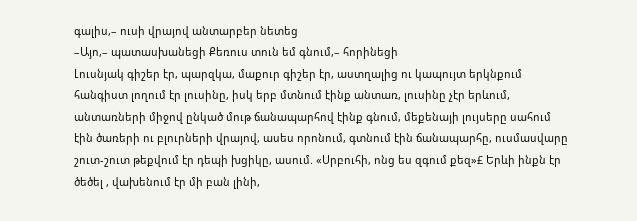գալիս,– ուսի վրայով անտարբեր նետեց
–Այո,– պատասխանեցի Քեռուս տուն եմ գնում,– հորինեցի
Լուսնյակ գիշեր էր, պարզկա, մաքուր գիշեր էր, աստղալից ու կապույտ երկնքում հանգիստ լողում էր լուսինը, իսկ երբ մտնում էինք անտառ, լուսինը չէր երևում, անտառների միջով ընկած մութ ճանապարհով էինք գնում, մեքենայի լույսերը սահում էին ծառերի ու բլուրների վրայով, ասես որոնում, գտնում էին ճանապարհը, ուսմասվարը շուտ-շուտ թեքվում էր դեպի խցիկը, ասում. «Սրբուհի, ոնց ես զգում քեզ»£ Երևի ինքն էր ծեծել , վախենում էր մի բան լինի,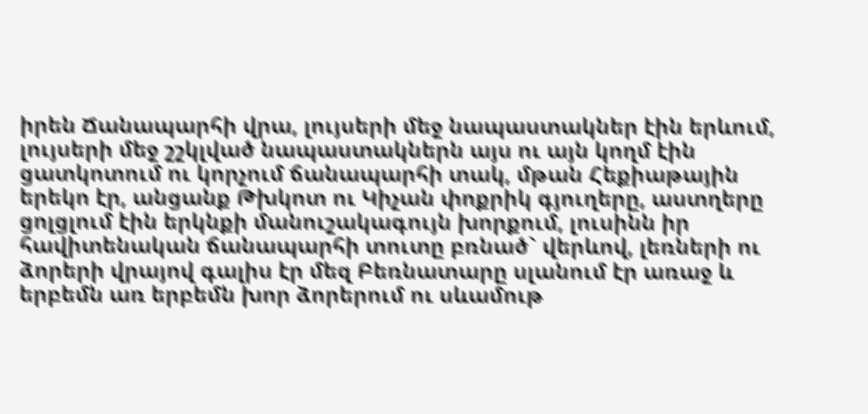իրեն Ճանապարհի վրա, լույսերի մեջ նապաստակներ էին երևում, լույսերի մեջ շշկլված նապաստակներն այս ու այն կողմ էին ցատկոտում ու կորչում ճանապարհի տակ, մթան Հեքիաթային երեկո էր, անցանք Թխկոտ ու Կիչան փոքրիկ գյուղերը, աստղերը ցոլցլում էին երկնքի մանուշակագույն խորքում, լուսինն իր հավիտենական ճանապարհի տուտը բռնած` վերևով, լեռների ու ձորերի վրայով գալիս էր մեզ Բեռնատարը սլանում էր առաջ և երբեմն առ երբեմն խոր ձորերում ու սևամութ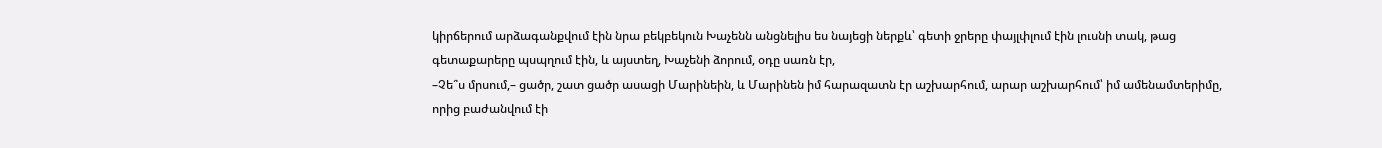կիրճերում արձագանքվում էին նրա բեկբեկուն Խաչենն անցնելիս ես նայեցի ներքև՝ գետի ջրերը փայլփլում էին լուսնի տակ, թաց գետաքարերը պսպղում էին, և այստեղ, Խաչենի ձորում, օդը սառն էր,
–Չե՞ս մրսում,– ցածր, շատ ցածր ասացի Մարինեին, և Մարինեն իմ հարազատն էր աշխարհում, արար աշխարհում՝ իմ ամենամտերիմը, որից բաժանվում էի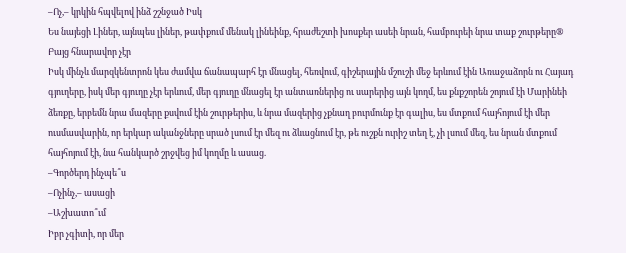–Ոչ,– կրկին հպվելով ինձ շշնջած Իսկ
Ես նայեցի Լիներ, այնպես լիներ, թափքում մենակ լինեինք, հրաժեշտի խոսքեր ասեի նրան, համբուրեի նրա տաք շուրթերը® Բայց հնարավոր չէր
Իսկ մինչև մարզկենտրոն կես ժամվա ճանապարհ էր մնացել, հեռվում, գիշերային մշուշի մեջ երևում էին Առաջաձորն ու Հայադ գյուղերը, իսկ մեր գյուղը չէր երևում, մեր գյուղը մնացել էր անտառներից ու սարերից այն կողմ, ես քնքշորեն շոյում էի Մարինեի ձեռքը, երբեմն նրա մազերը քսվում էին շուրթերիս, և նրա մազերից չքնաղ բուրմունք էր գալիս, ես մտքում հայհոյում էի մեր ուսմասվարին, որ երկար ականջները սրած լսում էր մեզ ու ձևացնում էր, թե ուշքն ուրիշ տեղ է, չի լսում մեզ, ես նրան մտքում հայհոյում էի, նա հանկարծ շրջվեց իմ կողմը և ասաց.
–Գործերդ ինչպե՞ս
–Ոչինչ,– ասացի
–Աշխատո՞ւմ
Իբր չգիտի, որ մեր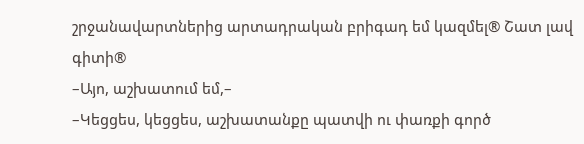շրջանավարտներից արտադրական բրիգադ եմ կազմել® Շատ լավ գիտի®
–Այո, աշխատում եմ,–
–Կեցցես, կեցցես, աշխատանքը պատվի ու փառքի գործ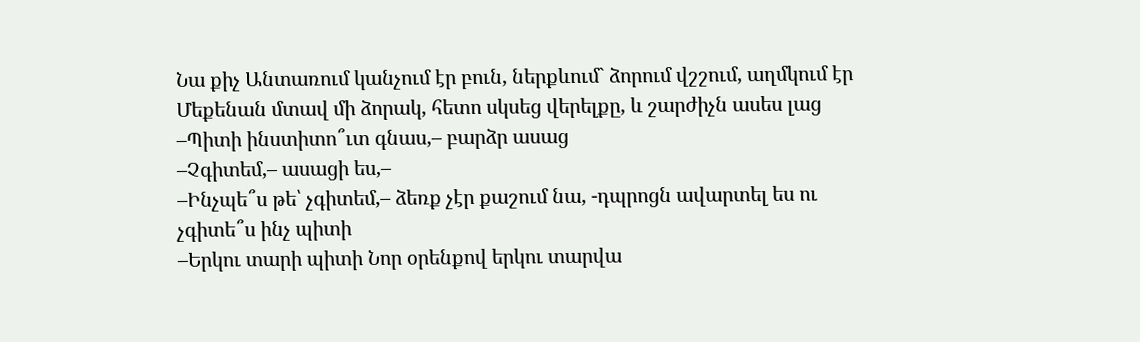Նա քիչ Անտառում կանչում էր բուն, ներքևում` ձորում վշշում, աղմկում էր Մեքենան մտավ մի ձորակ, հետո սկսեց վերելքը, և շարժիչն ասես լաց
–Պիտի ինստիտո՞ւտ գնաս,– բարձր ասաց
–Չգիտեմ,– ասացի ես,–
–Ինչպե՞ս թե՝ չգիտեմ,– ձեռք չէր քաշում նա, -դպրոցն ավարտել ես ու չգիտե՞ս ինչ պիտի
–Երկու տարի պիտի Նոր օրենքով երկու տարվա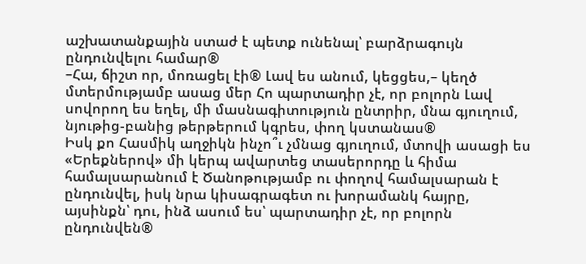աշխատանքային ստաժ է պետք ունենալ՝ բարձրագույն ընդունվելու համար®
–Հա, ճիշտ որ, մոռացել էի® Լավ ես անում, կեցցես,– կեղծ մտերմությամբ ասաց մեր Հո պարտադիր չէ, որ բոլորն Լավ սովորող ես եղել, մի մասնագիտություն ընտրիր, մնա գյուղում, նյութից-բանից թերթերում կգրես, փող կստանաս®
Իսկ քո Հասմիկ աղջիկն ինչո՞ւ չմնաց գյուղում, մտովի ասացի ես «Երեքներով» մի կերպ ավարտեց տասերորդը և հիմա համալսարանում է Ծանոթությամբ ու փողով համալսարան է ընդունվել, իսկ նրա կիսագրագետ ու խորամանկ հայրը, այսինքն՝ դու, ինձ ասում ես՝ պարտադիր չէ, որ բոլորն ընդունվեն®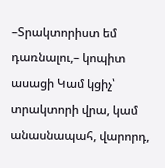–Տրակտորիստ եմ դառնալու,– կոպիտ ասացի Կամ կցիչ՝ տրակտորի վրա, կամ անասնապահ, վարորդ,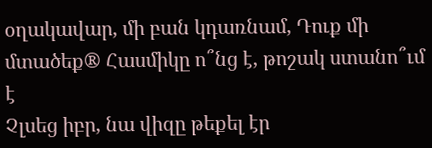օղակավար, մի բան կդառնամ, Դուք մի մտածեք® Հասմիկը ո՞նց է, թոշակ ստանո՞ւմ է
Չլսեց իբր, նա վիզը թեքել էր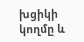խցիկի կողմը և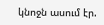կնոջն ասում էր.